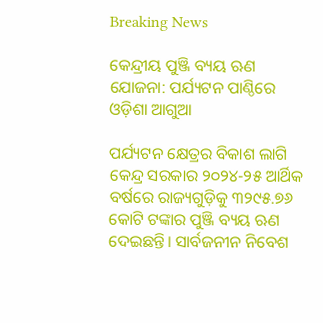Breaking News

କେନ୍ଦ୍ରୀୟ ପୁଞ୍ଜି ବ୍ୟୟ ଋଣ ଯୋଜନା: ପର୍ଯ୍ୟଟନ ପାଣ୍ଠିରେ ଓଡ଼ିଶା ଆଗୁଆ

ପର୍ଯ୍ୟଟନ କ୍ଷେତ୍ରର ବିକାଶ ଲାଗି କେନ୍ଦ୍ର ସରକାର ୨୦୨୪-୨୫ ଆର୍ଥିକ ବର୍ଷରେ ରାଜ୍ୟଗୁଡ଼ିକୁ ୩୨୯୫.୭୬ କୋଟି ଟଙ୍କାର ପୁଞ୍ଜି ବ୍ୟୟ ଋଣ ଦେଇଛନ୍ତି। ସାର୍ବଜନୀନ ନିବେଶ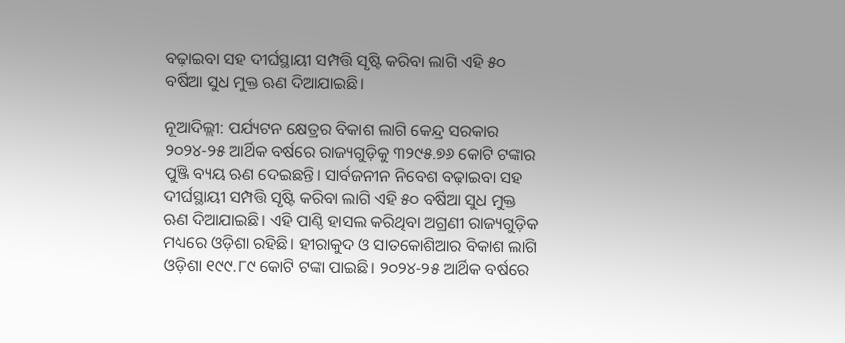ବଢ଼ାଇବା ସହ ଦୀର୍ଘସ୍ଥାୟୀ ସମ୍ପତ୍ତି ସୃଷ୍ଟି କରିବା ଲାଗି ଏହି ୫୦ ବର୍ଷିଆ ସୁଧ ମୁକ୍ତ ଋଣ ଦିଆଯାଇଛି।

ନୂଆଦିଲ୍ଲୀ: ପର୍ଯ୍ୟଟନ କ୍ଷେତ୍ରର ବିକାଶ ଲାଗି କେନ୍ଦ୍ର ସରକାର ୨୦୨୪-୨୫ ଆର୍ଥିକ ବର୍ଷରେ ରାଜ୍ୟଗୁଡ଼ିକୁ ୩୨୯୫.୭୬ କୋଟି ଟଙ୍କାର ପୁଞ୍ଜି ବ୍ୟୟ ଋଣ ଦେଇଛନ୍ତି। ସାର୍ବଜନୀନ ନିବେଶ ବଢ଼ାଇବା ସହ ଦୀର୍ଘସ୍ଥାୟୀ ସମ୍ପତ୍ତି ସୃଷ୍ଟି କରିବା ଲାଗି ଏହି ୫୦ ବର୍ଷିଆ ସୁଧ ମୁକ୍ତ ଋଣ ଦିଆଯାଇଛି। ଏହି ପାଣ୍ଠି ହାସଲ କରିଥିବା ଅଗ୍ରଣୀ ରାଜ୍ୟଗୁଡ଼ିକ ମଧ୍ୟରେ ଓଡ଼ିଶା ରହିଛି। ହୀରାକୁଦ ଓ ସାତକୋଶିଆର ବିକାଶ ଲାଗି ଓଡ଼ିଶା ୧୯୯.୮୯ କୋଟି ଟଙ୍କା ପାଇଛି। ୨୦୨୪-୨୫ ଆର୍ଥିକ ବର୍ଷରେ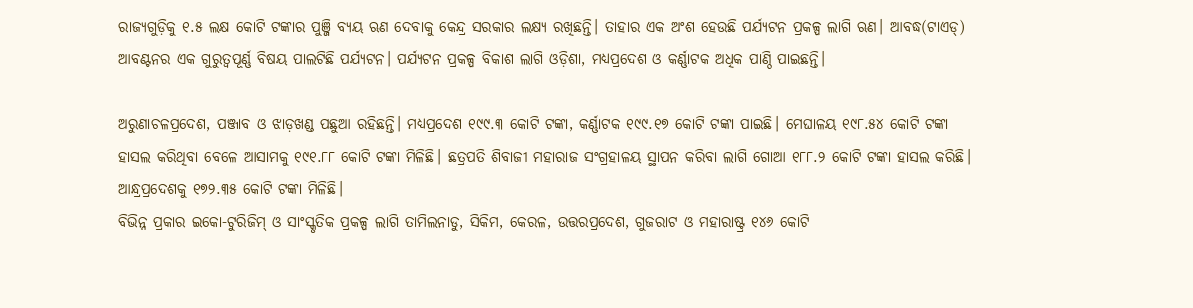ରାଜ୍ୟଗୁଡ଼ିକୁ ୧.୫ ଲକ୍ଷ କୋଟି ଟଙ୍କାର ପୁଞ୍ଜି ବ୍ୟୟ ଋଣ ଦେବାକୁ କେନ୍ଦ୍ର ସରକାର ଲକ୍ଷ୍ୟ ରଖିଛନ୍ତି। ତାହାର ଏକ ଅଂଶ ହେଉଛି ପର୍ଯ୍ୟଟନ ପ୍ରକଳ୍ପ ଲାଗି ଋଣ। ଆବଦ୍ଧ(ଟାଏଡ୍‌) ଆବଣ୍ଟନର ଏକ ଗୁରୁତ୍ବପୂର୍ଣ୍ଣ ବିଷୟ ପାଲଟିଛି ପର୍ଯ୍ୟଟନ। ପର୍ଯ୍ୟଟନ ପ୍ରକଳ୍ପ ବିକାଶ ଲାଗି ଓଡ଼ିଶା, ମଧ୍ୟପ୍ରଦେଶ ଓ କର୍ଣ୍ଣାଟକ ଅଧିକ ପାଣ୍ଠି ପାଇଛନ୍ତି।

ଅରୁଣାଚଳପ୍ରଦେଶ, ପଞ୍ଜାବ ଓ ଝାଡ଼ଖଣ୍ଡ ପଛୁଆ ରହିଛନ୍ତି। ମଧ୍ୟପ୍ରଦେଶ ୧୯୯.୩ କୋଟି ଟଙ୍କା, କର୍ଣ୍ଣାଟକ ୧୯୯.୧୭ କୋଟି ଟଙ୍କା ପାଇଛି। ମେଘାଳୟ ୧୯୮.୫୪ କୋଟି ଟଙ୍କା ହାସଲ କରିଥିବା‌ ବେଳେ ଆସାମକୁ ୧୯୧.୮୮ କୋଟି ଟଙ୍କା ମିଳିଛି। ଛତ୍ରପତି ଶିବାଜୀ ମହାରାଜ ସଂଗ୍ରହାଳୟ ସ୍ଥାପନ କରିବା ଲାଗି ଗୋଆ ୧୮୮.୨ କୋଟି ଟଙ୍କା ହାସଲ କରିଛି। ଆନ୍ଧ୍ରପ୍ରଦେଶକୁ ୧୭୨.୩୫ କୋଟି ଟଙ୍କା ମିଳିଛି।
ବିଭିନ୍ନ ପ୍ରକାର ଇକୋ-ଟୁରିଜିମ୍ ଓ ସାଂସ୍କୃତିକ ପ୍ରକଳ୍ପ ଲାଗି ତାମିଲନାଡୁ, ସିକିମ, କେରଳ, ଉତ୍ତରପ୍ରଦେଶ, ଗୁଜରାଟ ଓ ମହାରାଷ୍ଟ୍ର ୧୪୬ କୋଟି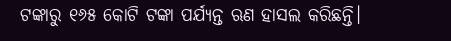ଟଙ୍କାରୁ ୧୬୫ କୋଟି ଟଙ୍କା ପର୍ଯ୍ୟନ୍ତ ଋଣ ହାସଲ କରିଛନ୍ତି।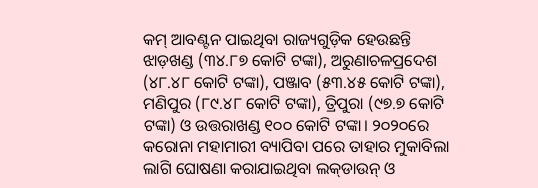କମ୍ ଆବଣ୍ଟନ ପାଇଥିବା ରାଜ୍ୟଗୁଡ଼ିକ ହେଉଛନ୍ତି ଝାଡ଼ଖଣ୍ଡ (୩୪.୮୭ କୋଟି ଟଙ୍କା), ଅରୁଣାଚଳପ୍ରଦେଶ (୪୮.୪୮ ‌କୋଟି ଟଙ୍କା), ପଞ୍ଜାବ (୫୩.୪୫ କୋଟି ଟଙ୍କା), ମଣିପୁର (୮୯.୪୮ କୋଟି ଟଙ୍କା), ତ୍ରିପୁରା (୯୭.୭ କୋଟି ଟଙ୍କା) ଓ ଉତ୍ତରାଖଣ୍ଡ ୧୦୦ କୋଟି ଟଙ୍କା। ୨୦୨୦ରେ କରୋନା ମହାମାରୀ ବ୍ୟାପିବା ପରେ ତାହାର ମୁକାବିଲା ଲାଗି ଘୋଷଣା କରାଯାଇଥିବା ଲକ୍‌ଡାଉନ୍ ଓ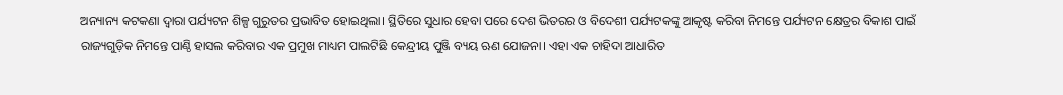ଅନ୍ୟାନ୍ୟ କଟକଣା ଦ୍ବାରା ପର୍ଯ୍ୟଟନ ଶିଳ୍ପ ଗୁରୁତର ପ୍ରଭାବିତ ହୋଇଥିଲା। ସ୍ଥିତିରେ ସୁଧାର ହେବା ପରେ ଦେଶ ଭିତରର ଓ ବିଦେଶୀ ପର୍ଯ୍ୟଟକଙ୍କୁ ଆକୃଷ୍ଟ କରିବା ନିମନ୍ତେ ପର୍ଯ୍ୟଟନ କ୍ଷେତ୍ରର ବିକାଶ ପାଇଁ ରାଜ୍ୟଗୁଡ଼ିକ ନିମନ୍ତେ ପାଣ୍ଠି ହାସଲ କରିବାର ଏକ ପ୍ରମୁଖ ମାଧ୍ୟମ ପାଲଟିଛି କେନ୍ଦ୍ରୀୟ ପୁଞ୍ଜି ବ୍ୟୟ ଋଣ ଯୋଜନା। ଏହା ଏକ ଚାହିଦା ଆଧାରିତ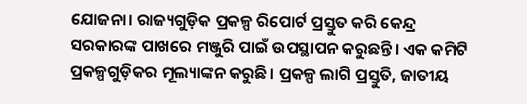ଯୋଜନା। ରାଜ୍ୟଗୁଡ଼ିକ ପ୍ରକଳ୍ପ ରିପୋର୍ଟ ପ୍ରସ୍ତୁତ କରି କେନ୍ଦ୍ର ସରକାରଙ୍କ ପାଖରେ ମଞ୍ଜୁରି ପାଇଁ ଉପସ୍ଥାପନ କରୁଛନ୍ତି। ଏକ କମିଟି ପ୍ରକଳ୍ପଗୁଡ଼ିକର ମୂଲ୍ୟାଙ୍କନ କରୁଛି। ପ୍ରକଳ୍ପ ଲାଗି ପ୍ରସ୍ତୁତି, ଜାତୀୟ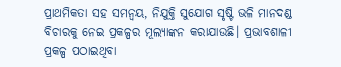ପ୍ରାଥମିକତା ସହ ସମନ୍ବୟ, ନିଯୁକ୍ତି ସୁଯୋଗ ସୃଷ୍ଟି ଭଳି ମାନଦଣ୍ଡ ବିଚାରକୁ ନେଇ ପ୍ରକଳ୍ପର ମୂଲ୍ୟାଙ୍କନ କରାଯାଉଛି। ପ୍ରଭାବଶାଳୀ ପ୍ରକଳ୍ପ ପଠାଇଥିବା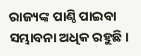ରାଜ୍ୟଙ୍କ ପାଣ୍ଠି ପାଇବା ସମ୍ଭାବନା ଅଧିକ ରହୁଛି।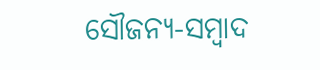ସୌଜନ୍ୟ-ସମ୍ୱାଦ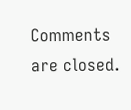Comments are closed.